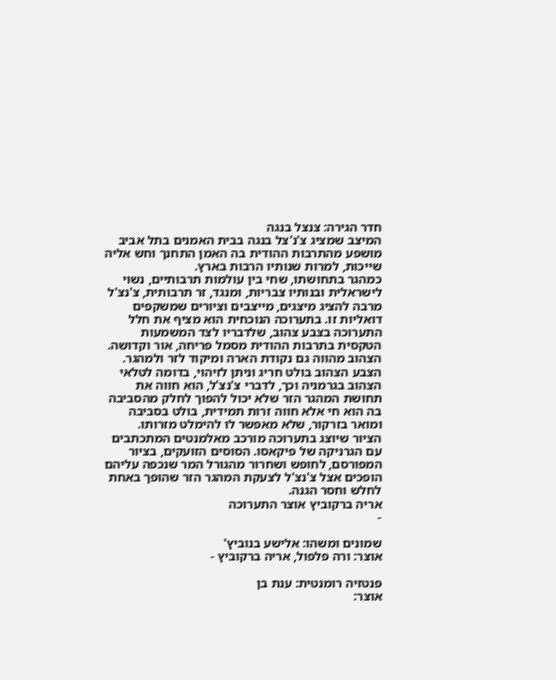חדר הגירה: צנצל בנגה
המיצב שמציג צ'נ'צל בנגה בבית האמנים בתל אביב מושפע מהתרבות ההודית בה האמן התחנך וחש אליה שייכות, למרות שנותיו הרבות בארץ.
כמהגר בתחושתו, שחי בין עולמות תרבותיים, נשוי לישראלית ובנותיו צבריות, ומנגד, זר תרבותית, צ'נצ'ל מרבה להציג מיצגים, מייצבים וציורים שמשקפים דואליות זו. בתערוכה הנוכחית הוא מציף את חלל התערוכה בצבע צהוב, שלדבריו לצד המשמעות הטקסית בתרבות ההודית מסמל פריחה, אור וקדושה. הצהוב מהווה גם נקודת הארה ומיקוד לזר ולמהגר. הצבע הצהוב בולט חריג וניתן לזיהוי, בדומה לטלאי הצהוב בגרמניה וכך, לדברי צ'נצ'ל, הוא חווה את תחושת המהגר הזר שלא יכול להפוך לחלק מהסביבה בה הוא חי אלא חווה זרות תמידית, בולט בסביבה ומואר בזרקור, שלא מאפשר לו להימלט מזרותו.
הציור שיוצג בתערוכה מורכב מאלמנטים המתכתבים עם הגרניקה של פיקאסו. הסוסים הזועקים, בציור המפורסם, לחופש ושחרור מהגורל המר שנכפה עליהם הופכים אצל צ'נצ'ל לצעקת המהגר הזר שהופך באחת לחלש וחסר הגנה.
אריה ברקוביץ אוצר התערוכה
-

שמונים ומשהו: אלישע בנוביץ'
אוצר: ורה פלפול, אריה ברקוביץ -

פנטזיה רומנטית: ענת בן
אוצר: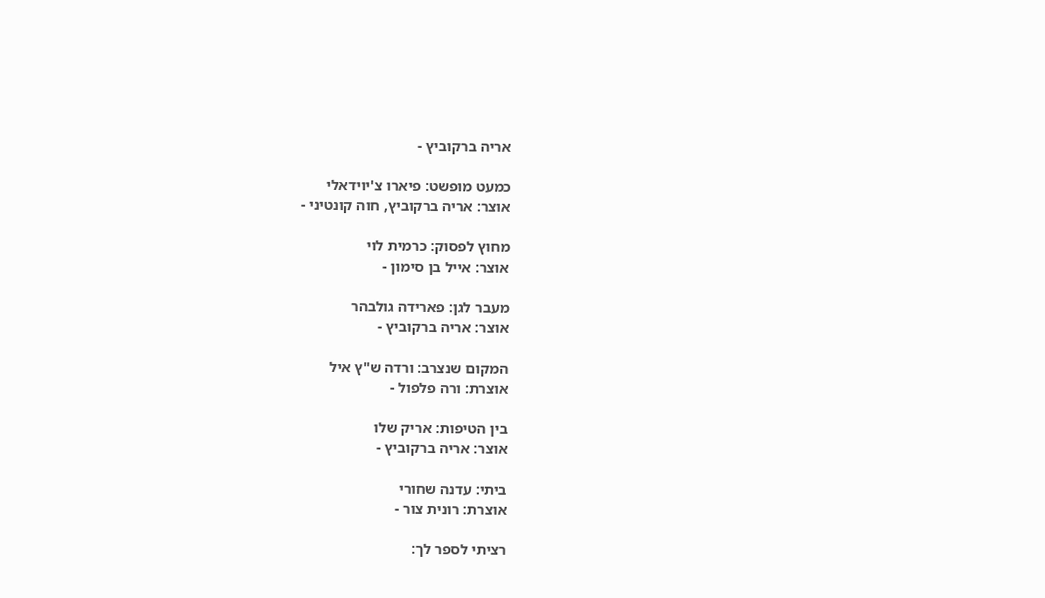אריה ברקוביץ -

כמעט מופשט: פיארו צ'יוידאלי
אוצר: אריה ברקוביץ, חוה קונטיני -

מחוץ לפסוק: כרמית לוי
אוצר: אייל בן סימון -

מעבר לגן: פארידה גולבהר
אוצר: אריה ברקוביץ -

המקום שנצרב: ורדה ש"ץ איל
אוצרת: ורה פלפול -

בין הטיפות: אריק שלו
אוצר: אריה ברקוביץ -

ביתי: עדנה שחורי
אוצרת: רונית צור -

רציתי לספר לך: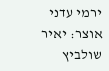ירמי עדני
אוצר: יאיר שולביץ